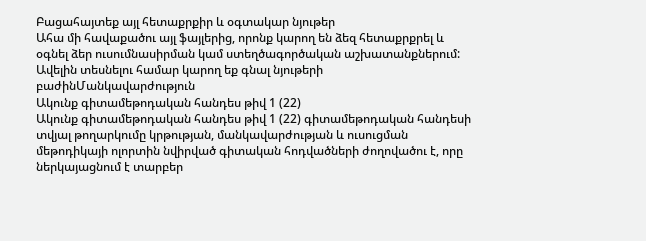Բացահայտեք այլ հետաքրքիր և օգտակար նյութեր
Ահա մի հավաքածու այլ ֆայլերից, որոնք կարող են ձեզ հետաքրքրել և օգնել ձեր ուսումնասիրման կամ ստեղծագործական աշխատանքներում: Ավելին տեսնելու համար կարող եք գնալ նյութերի բաժինՄանկավարժություն
Ակունք գիտամեթոդական հանդես թիվ 1 (22)
Ակունք գիտամեթոդական հանդես թիվ 1 (22) գիտամեթոդական հանդեսի տվյալ թողարկումը կրթության, մանկավարժության և ուսուցման մեթոդիկայի ոլորտին նվիրված գիտական հոդվածների ժողովածու է, որը ներկայացնում է տարբեր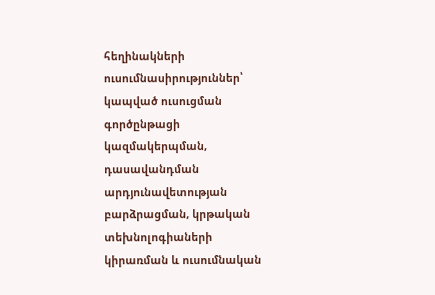հեղինակների ուսումնասիրություններ՝ կապված ուսուցման գործընթացի կազմակերպման, դասավանդման արդյունավետության բարձրացման, կրթական տեխնոլոգիաների կիրառման և ուսումնական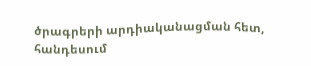ծրագրերի արդիականացման հետ, հանդեսում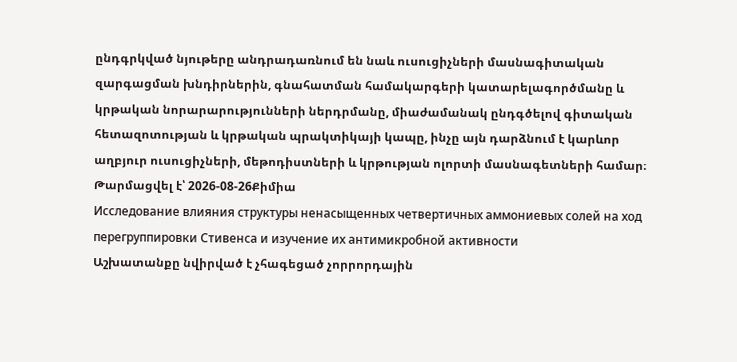ընդգրկված նյութերը անդրադառնում են նաև ուսուցիչների մասնագիտական զարգացման խնդիրներին, գնահատման համակարգերի կատարելագործմանը և կրթական նորարարությունների ներդրմանը, միաժամանակ ընդգծելով գիտական հետազոտության և կրթական պրակտիկայի կապը, ինչը այն դարձնում է կարևոր աղբյուր ուսուցիչների, մեթոդիստների և կրթության ոլորտի մասնագետների համար։
Թարմացվել է՝ 2026-08-26Քիմիա
Исследование влияния структуры ненасыщенных четвертичных аммониевых солей на ход перегруппировки Стивенса и изучение их антимикробной активности
Աշխատանքը նվիրված է չհագեցած չորրորդային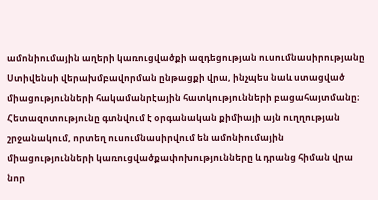ամոնիումային աղերի կառուցվածքի ազդեցության ուսումնասիրությանը Ստիվենսի վերախմբավորման ընթացքի վրա, ինչպես նաև ստացված միացությունների հակամանրէային հատկությունների բացահայտմանը։ Հետազոտությունը գտնվում է օրգանական քիմիայի այն ուղղության շրջանակում, որտեղ ուսումնասիրվում են ամոնիումային միացությունների կառուցվածքափոխությունները և դրանց հիման վրա նոր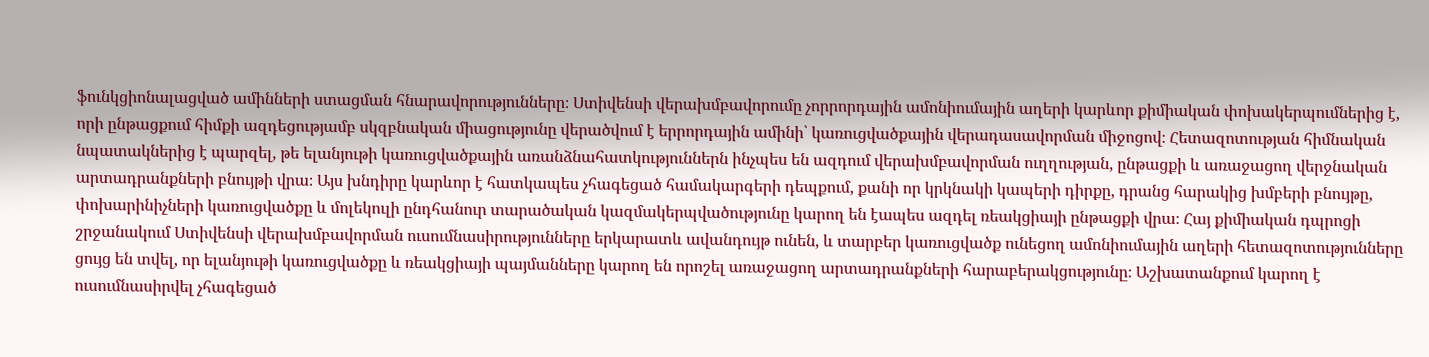ֆունկցիոնալացված ամինների ստացման հնարավորությունները։ Ստիվենսի վերախմբավորումը չորրորդային ամոնիումային աղերի կարևոր քիմիական փոխակերպումներից է, որի ընթացքում հիմքի ազդեցությամբ սկզբնական միացությունը վերածվում է երրորդային ամինի՝ կառուցվածքային վերադասավորման միջոցով։ Հետազոտության հիմնական նպատակներից է պարզել, թե ելանյութի կառուցվածքային առանձնահատկություններն ինչպես են ազդում վերախմբավորման ուղղության, ընթացքի և առաջացող վերջնական արտադրանքների բնույթի վրա։ Այս խնդիրը կարևոր է հատկապես չհագեցած համակարգերի դեպքում, քանի որ կրկնակի կապերի դիրքը, դրանց հարակից խմբերի բնույթը, փոխարինիչների կառուցվածքը և մոլեկուլի ընդհանուր տարածական կազմակերպվածությունը կարող են էապես ազդել ռեակցիայի ընթացքի վրա։ Հայ քիմիական դպրոցի շրջանակում Ստիվենսի վերախմբավորման ուսումնասիրությունները երկարատև ավանդույթ ունեն, և տարբեր կառուցվածք ունեցող ամոնիումային աղերի հետազոտությունները ցույց են տվել, որ ելանյութի կառուցվածքը և ռեակցիայի պայմանները կարող են որոշել առաջացող արտադրանքների հարաբերակցությունը։ Աշխատանքում կարող է ուսումնասիրվել չհագեցած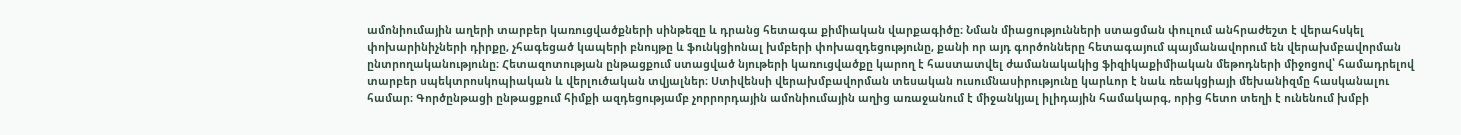ամոնիումային աղերի տարբեր կառուցվածքների սինթեզը և դրանց հետագա քիմիական վարքագիծը։ Նման միացությունների ստացման փուլում անհրաժեշտ է վերահսկել փոխարինիչների դիրքը, չհագեցած կապերի բնույթը և ֆունկցիոնալ խմբերի փոխազդեցությունը, քանի որ այդ գործոնները հետագայում պայմանավորում են վերախմբավորման ընտրողականությունը։ Հետազոտության ընթացքում ստացված նյութերի կառուցվածքը կարող է հաստատվել ժամանակակից ֆիզիկաքիմիական մեթոդների միջոցով՝ համադրելով տարբեր սպեկտրոսկոպիական և վերլուծական տվյալներ։ Ստիվենսի վերախմբավորման տեսական ուսումնասիրությունը կարևոր է նաև ռեակցիայի մեխանիզմը հասկանալու համար։ Գործընթացի ընթացքում հիմքի ազդեցությամբ չորրորդային ամոնիումային աղից առաջանում է միջանկյալ իլիդային համակարգ, որից հետո տեղի է ունենում խմբի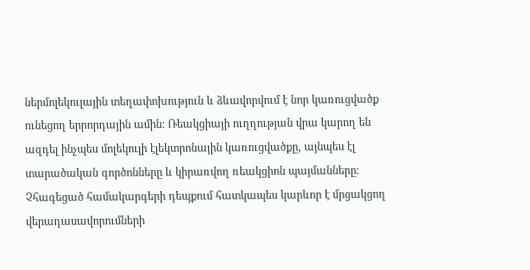ներմոլեկուլային տեղափոխություն և ձևավորվում է նոր կառուցվածք ունեցող երրորդային ամին։ Ռեակցիայի ուղղության վրա կարող են ազդել ինչպես մոլեկուլի էլեկտրոնային կառուցվածքը, այնպես էլ տարածական գործոնները և կիրառվող ռեակցիոն պայմանները։ Չհագեցած համակարգերի դեպքում հատկապես կարևոր է մրցակցող վերադասավորումների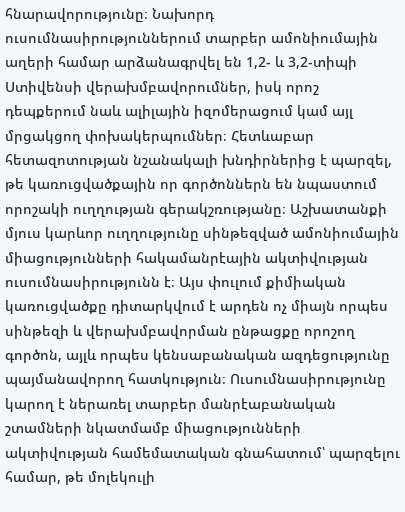հնարավորությունը։ Նախորդ ուսումնասիրություններում տարբեր ամոնիումային աղերի համար արձանագրվել են 1,2- և 3,2-տիպի Ստիվենսի վերախմբավորումներ, իսկ որոշ դեպքերում նաև ալիլային իզոմերացում կամ այլ մրցակցող փոխակերպումներ։ Հետևաբար հետազոտության նշանակալի խնդիրներից է պարզել, թե կառուցվածքային որ գործոններն են նպաստում որոշակի ուղղության գերակշռությանը։ Աշխատանքի մյուս կարևոր ուղղությունը սինթեզված ամոնիումային միացությունների հակամանրէային ակտիվության ուսումնասիրությունն է։ Այս փուլում քիմիական կառուցվածքը դիտարկվում է արդեն ոչ միայն որպես սինթեզի և վերախմբավորման ընթացքը որոշող գործոն, այլև որպես կենսաբանական ազդեցությունը պայմանավորող հատկություն։ Ուսումնասիրությունը կարող է ներառել տարբեր մանրէաբանական շտամների նկատմամբ միացությունների ակտիվության համեմատական գնահատում՝ պարզելու համար, թե մոլեկուլի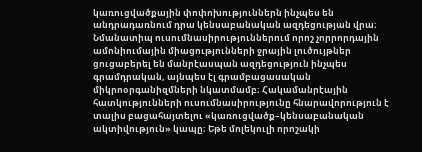կառուցվածքային փոփոխություններն ինչպես են անդրադառնում դրա կենսաբանական ազդեցության վրա։ Նմանատիպ ուսումնասիրություններում որոշ չորրորդային ամոնիումային միացությունների ջրային լուծույթներ ցուցաբերել են մանրէասպան ազդեցություն ինչպես գրամդրական, այնպես էլ գրամբացասական միկրոօրգանիզմների նկատմամբ։ Հակամանրէային հատկությունների ուսումնասիրությունը հնարավորություն է տալիս բացահայտելու «կառուցվածք–կենսաբանական ակտիվություն» կապը։ Եթե մոլեկուլի որոշակի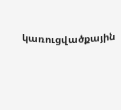կառուցվածքային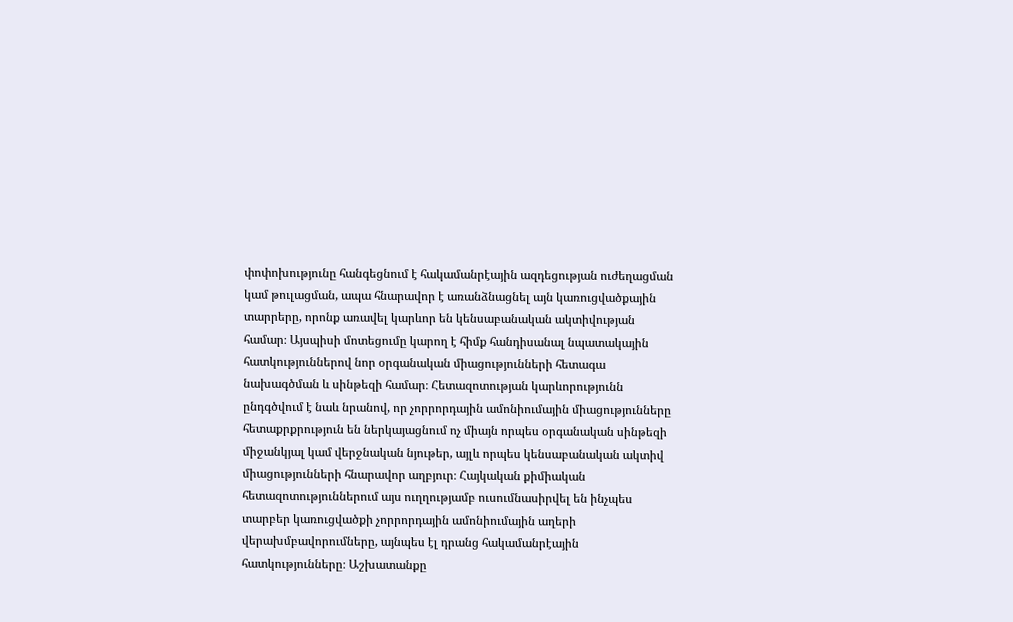փոփոխությունը հանգեցնում է հակամանրէային ազդեցության ուժեղացման կամ թուլացման, ապա հնարավոր է առանձնացնել այն կառուցվածքային տարրերը, որոնք առավել կարևոր են կենսաբանական ակտիվության համար։ Այսպիսի մոտեցումը կարող է հիմք հանդիսանալ նպատակային հատկություններով նոր օրգանական միացությունների հետագա նախագծման և սինթեզի համար։ Հետազոտության կարևորությունն ընդգծվում է նաև նրանով, որ չորրորդային ամոնիումային միացությունները հետաքրքրություն են ներկայացնում ոչ միայն որպես օրգանական սինթեզի միջանկյալ կամ վերջնական նյութեր, այլև որպես կենսաբանական ակտիվ միացությունների հնարավոր աղբյուր։ Հայկական քիմիական հետազոտություններում այս ուղղությամբ ուսումնասիրվել են ինչպես տարբեր կառուցվածքի չորրորդային ամոնիումային աղերի վերախմբավորումները, այնպես էլ դրանց հակամանրէային հատկությունները։ Աշխատանքը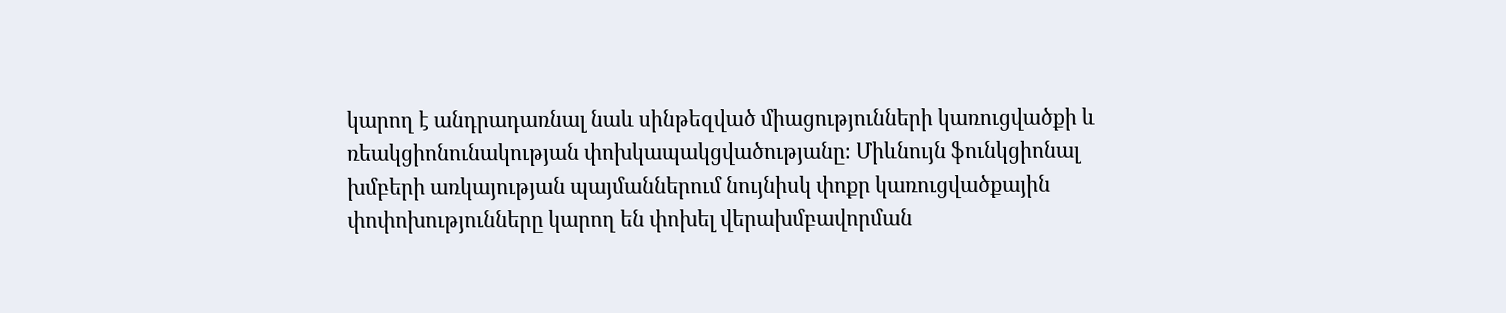կարող է անդրադառնալ նաև սինթեզված միացությունների կառուցվածքի և ռեակցիոնունակության փոխկապակցվածությանը։ Միևնույն ֆունկցիոնալ խմբերի առկայության պայմաններում նույնիսկ փոքր կառուցվածքային փոփոխությունները կարող են փոխել վերախմբավորման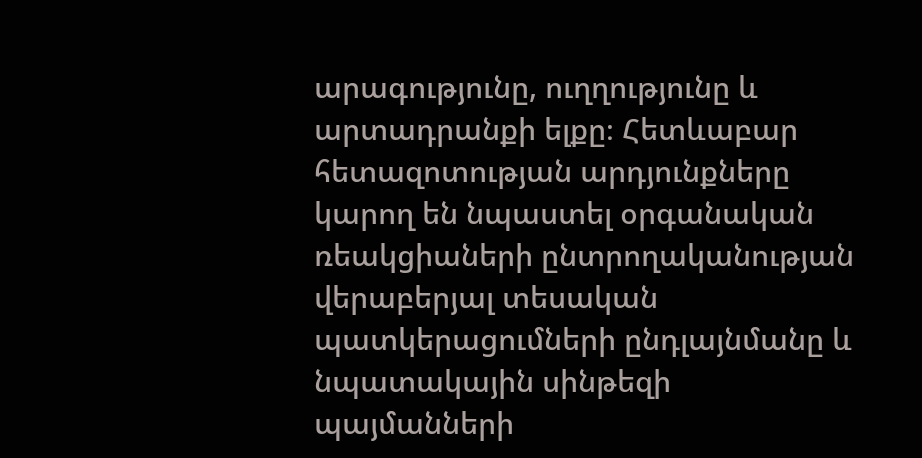արագությունը, ուղղությունը և արտադրանքի ելքը։ Հետևաբար հետազոտության արդյունքները կարող են նպաստել օրգանական ռեակցիաների ընտրողականության վերաբերյալ տեսական պատկերացումների ընդլայնմանը և նպատակային սինթեզի պայմանների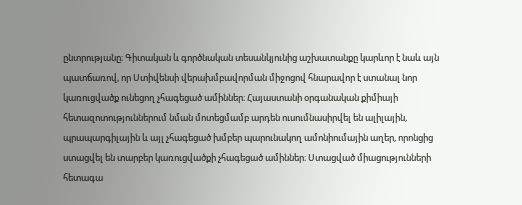ընտրությանը։ Գիտական և գործնական տեսանկյունից աշխատանքը կարևոր է նաև այն պատճառով, որ Ստիվենսի վերախմբավորման միջոցով հնարավոր է ստանալ նոր կառուցվածք ունեցող չհագեցած ամիններ։ Հայաստանի օրգանական քիմիայի հետազոտություններում նման մոտեցմամբ արդեն ուսումնասիրվել են ալիլային, պրապարգիլային և այլ չհագեցած խմբեր պարունակող ամոնիումային աղեր, որոնցից ստացվել են տարբեր կառուցվածքի չհագեցած ամիններ։ Ստացված միացությունների հետագա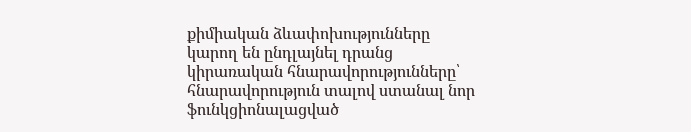քիմիական ձևափոխությունները կարող են ընդլայնել դրանց կիրառական հնարավորությունները՝ հնարավորություն տալով ստանալ նոր ֆունկցիոնալացված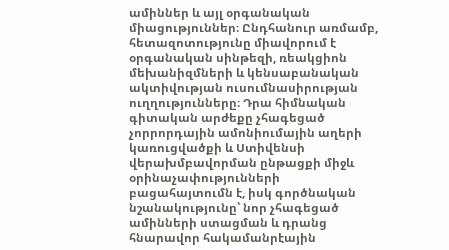ամիններ և այլ օրգանական միացություններ։ Ընդհանուր առմամբ, հետազոտությունը միավորում է օրգանական սինթեզի, ռեակցիոն մեխանիզմների և կենսաբանական ակտիվության ուսումնասիրության ուղղությունները։ Դրա հիմնական գիտական արժեքը չհագեցած չորրորդային ամոնիումային աղերի կառուցվածքի և Ստիվենսի վերախմբավորման ընթացքի միջև օրինաչափությունների բացահայտումն է, իսկ գործնական նշանակությունը՝ նոր չհագեցած ամինների ստացման և դրանց հնարավոր հակամանրէային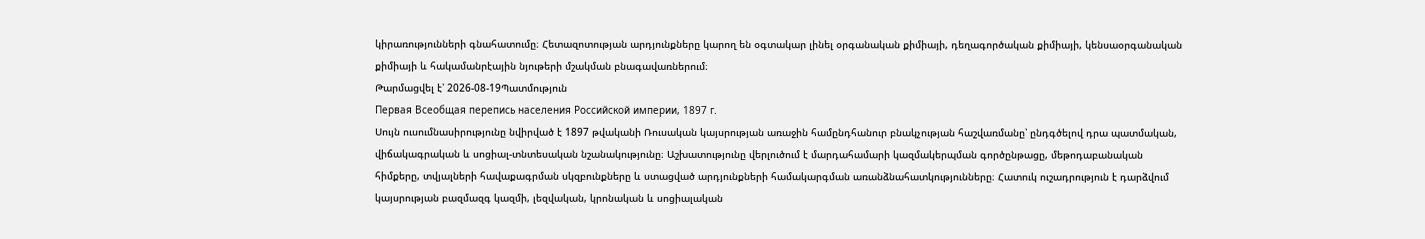կիրառությունների գնահատումը։ Հետազոտության արդյունքները կարող են օգտակար լինել օրգանական քիմիայի, դեղագործական քիմիայի, կենսաօրգանական քիմիայի և հակամանրէային նյութերի մշակման բնագավառներում։
Թարմացվել է՝ 2026-08-19Պատմություն
Первая Всеобщая перепись населения Российской империи, 1897 г.
Սույն ուսումնասիրությունը նվիրված է 1897 թվականի Ռուսական կայսրության առաջին համընդհանուր բնակչության հաշվառմանը՝ ընդգծելով դրա պատմական, վիճակագրական և սոցիալ-տնտեսական նշանակությունը։ Աշխատությունը վերլուծում է մարդահամարի կազմակերպման գործընթացը, մեթոդաբանական հիմքերը, տվյալների հավաքագրման սկզբունքները և ստացված արդյունքների համակարգման առանձնահատկությունները։ Հատուկ ուշադրություն է դարձվում կայսրության բազմազգ կազմի, լեզվական, կրոնական և սոցիալական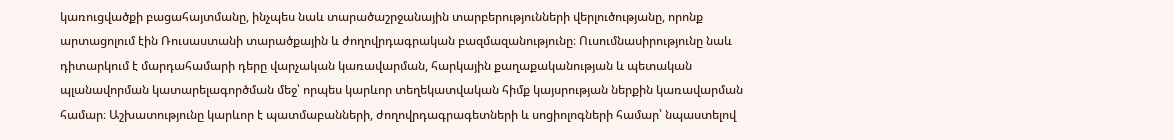կառուցվածքի բացահայտմանը, ինչպես նաև տարածաշրջանային տարբերությունների վերլուծությանը, որոնք արտացոլում էին Ռուսաստանի տարածքային և ժողովրդագրական բազմազանությունը։ Ուսումնասիրությունը նաև դիտարկում է մարդահամարի դերը վարչական կառավարման, հարկային քաղաքականության և պետական պլանավորման կատարելագործման մեջ՝ որպես կարևոր տեղեկատվական հիմք կայսրության ներքին կառավարման համար։ Աշխատությունը կարևոր է պատմաբանների, ժողովրդագրագետների և սոցիոլոգների համար՝ նպաստելով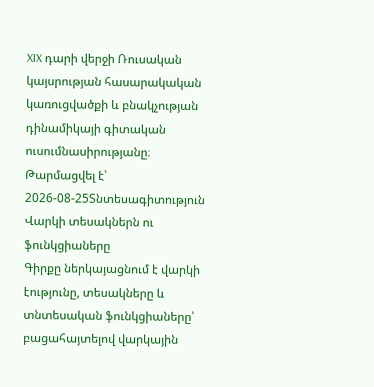XIX դարի վերջի Ռուսական կայսրության հասարակական կառուցվածքի և բնակչության դինամիկայի գիտական ուսումնասիրությանը։
Թարմացվել է՝ 2026-08-25Տնտեսագիտություն
Վարկի տեսակներն ու ֆունկցիաները
Գիրքը ներկայացնում է վարկի էությունը, տեսակները և տնտեսական ֆունկցիաները՝ բացահայտելով վարկային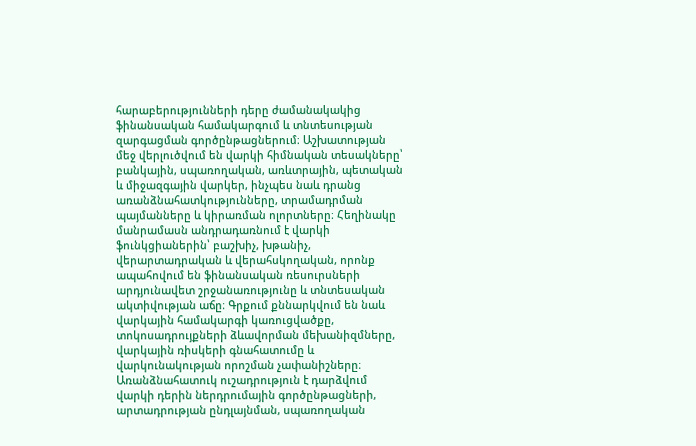հարաբերությունների դերը ժամանակակից ֆինանսական համակարգում և տնտեսության զարգացման գործընթացներում։ Աշխատության մեջ վերլուծվում են վարկի հիմնական տեսակները՝ բանկային, սպառողական, առևտրային, պետական և միջազգային վարկեր, ինչպես նաև դրանց առանձնահատկությունները, տրամադրման պայմանները և կիրառման ոլորտները։ Հեղինակը մանրամասն անդրադառնում է վարկի ֆունկցիաներին՝ բաշխիչ, խթանիչ, վերարտադրական և վերահսկողական, որոնք ապահովում են ֆինանսական ռեսուրսների արդյունավետ շրջանառությունը և տնտեսական ակտիվության աճը։ Գրքում քննարկվում են նաև վարկային համակարգի կառուցվածքը, տոկոսադրույքների ձևավորման մեխանիզմները, վարկային ռիսկերի գնահատումը և վարկունակության որոշման չափանիշները։ Առանձնահատուկ ուշադրություն է դարձվում վարկի դերին ներդրումային գործընթացների, արտադրության ընդլայնման, սպառողական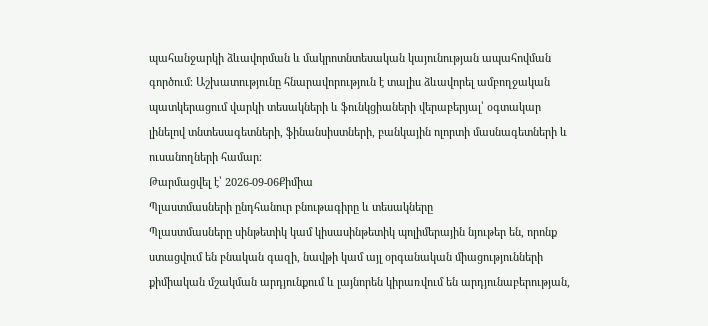պահանջարկի ձևավորման և մակրոտնտեսական կայունության ապահովման գործում։ Աշխատությունը հնարավորություն է տալիս ձևավորել ամբողջական պատկերացում վարկի տեսակների և ֆունկցիաների վերաբերյալ՝ օգտակար լինելով տնտեսագետների, ֆինանսիստների, բանկային ոլորտի մասնագետների և ուսանողների համար։
Թարմացվել է՝ 2026-09-06Քիմիա
Պլաստմասների ընդհանուր բնութագիրը և տեսակները
Պլաստմասները սինթետիկ կամ կիսասինթետիկ պոլիմերային նյութեր են, որոնք ստացվում են բնական գազի, նավթի կամ այլ օրգանական միացությունների քիմիական մշակման արդյունքում և լայնորեն կիրառվում են արդյունաբերության,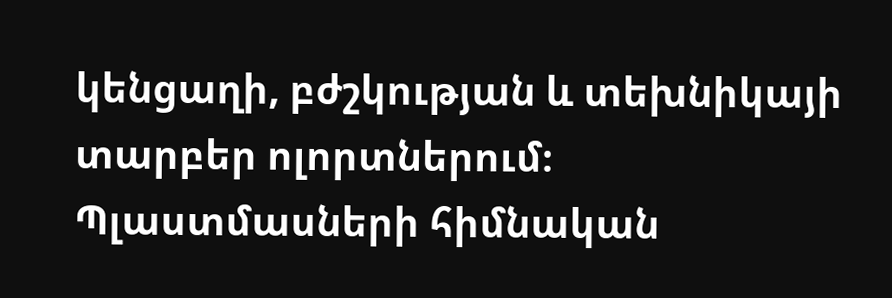կենցաղի, բժշկության և տեխնիկայի տարբեր ոլորտներում։ Պլաստմասների հիմնական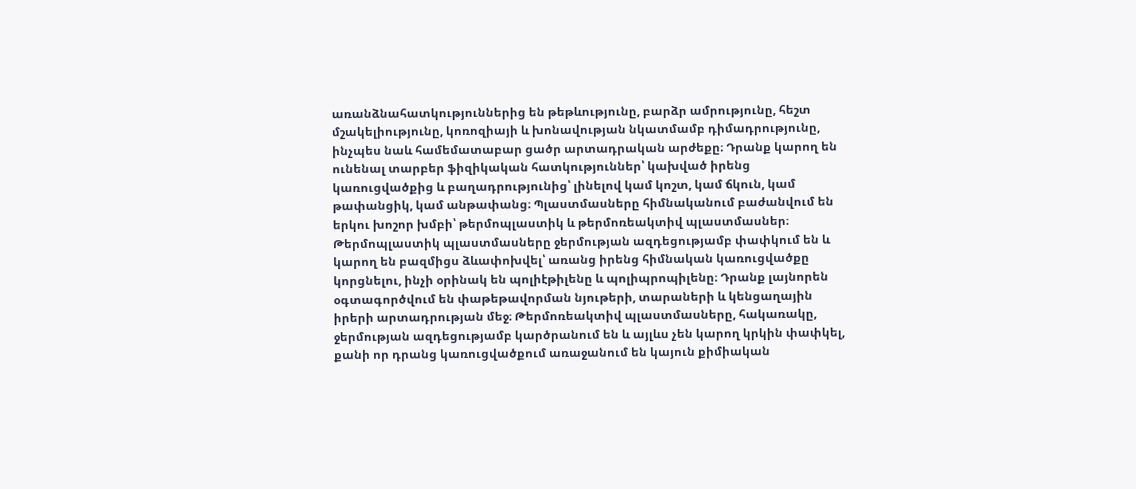առանձնահատկություններից են թեթևությունը, բարձր ամրությունը, հեշտ մշակելիությունը, կոռոզիայի և խոնավության նկատմամբ դիմադրությունը, ինչպես նաև համեմատաբար ցածր արտադրական արժեքը։ Դրանք կարող են ունենալ տարբեր ֆիզիկական հատկություններ՝ կախված իրենց կառուցվածքից և բաղադրությունից՝ լինելով կամ կոշտ, կամ ճկուն, կամ թափանցիկ, կամ անթափանց։ Պլաստմասները հիմնականում բաժանվում են երկու խոշոր խմբի՝ թերմոպլաստիկ և թերմոռեակտիվ պլաստմասներ։ Թերմոպլաստիկ պլաստմասները ջերմության ազդեցությամբ փափկում են և կարող են բազմիցս ձևափոխվել՝ առանց իրենց հիմնական կառուցվածքը կորցնելու, ինչի օրինակ են պոլիէթիլենը և պոլիպրոպիլենը։ Դրանք լայնորեն օգտագործվում են փաթեթավորման նյութերի, տարաների և կենցաղային իրերի արտադրության մեջ։ Թերմոռեակտիվ պլաստմասները, հակառակը, ջերմության ազդեցությամբ կարծրանում են և այլևս չեն կարող կրկին փափկել, քանի որ դրանց կառուցվածքում առաջանում են կայուն քիմիական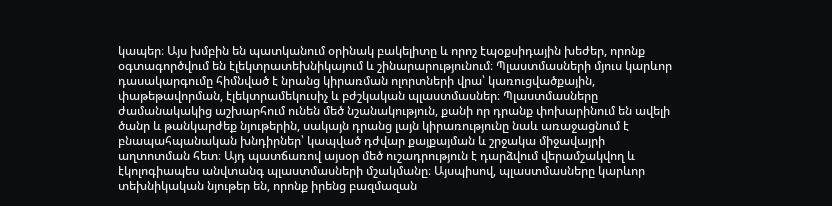կապեր։ Այս խմբին են պատկանում օրինակ բակելիտը և որոշ էպօքսիդային խեժեր, որոնք օգտագործվում են էլեկտրատեխնիկայում և շինարարությունում։ Պլաստմասների մյուս կարևոր դասակարգումը հիմնված է նրանց կիրառման ոլորտների վրա՝ կառուցվածքային, փաթեթավորման, էլեկտրամեկուսիչ և բժշկական պլաստմասներ։ Պլաստմասները ժամանակակից աշխարհում ունեն մեծ նշանակություն, քանի որ դրանք փոխարինում են ավելի ծանր և թանկարժեք նյութերին, սակայն դրանց լայն կիրառությունը նաև առաջացնում է բնապահպանական խնդիրներ՝ կապված դժվար քայքայման և շրջակա միջավայրի աղտոտման հետ։ Այդ պատճառով այսօր մեծ ուշադրություն է դարձվում վերամշակվող և էկոլոգիապես անվտանգ պլաստմասների մշակմանը։ Այսպիսով, պլաստմասները կարևոր տեխնիկական նյութեր են, որոնք իրենց բազմազան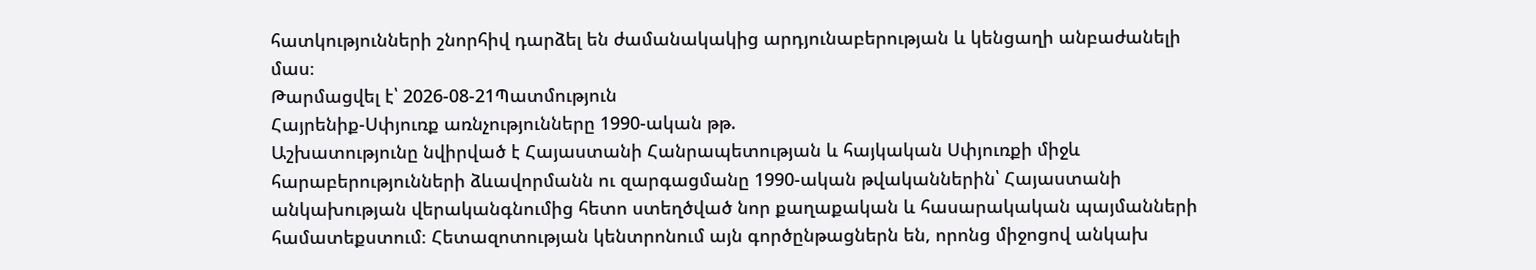հատկությունների շնորհիվ դարձել են ժամանակակից արդյունաբերության և կենցաղի անբաժանելի մաս։
Թարմացվել է՝ 2026-08-21Պատմություն
Հայրենիք-Սփյուռք առնչությունները 1990-ական թթ.
Աշխատությունը նվիրված է Հայաստանի Հանրապետության և հայկական Սփյուռքի միջև հարաբերությունների ձևավորմանն ու զարգացմանը 1990-ական թվականներին՝ Հայաստանի անկախության վերականգնումից հետո ստեղծված նոր քաղաքական և հասարակական պայմանների համատեքստում։ Հետազոտության կենտրոնում այն գործընթացներն են, որոնց միջոցով անկախ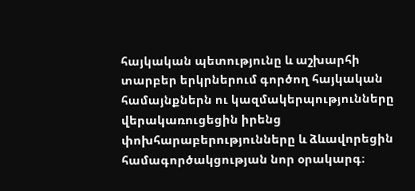հայկական պետությունը և աշխարհի տարբեր երկրներում գործող հայկական համայնքներն ու կազմակերպությունները վերակառուցեցին իրենց փոխհարաբերությունները և ձևավորեցին համագործակցության նոր օրակարգ։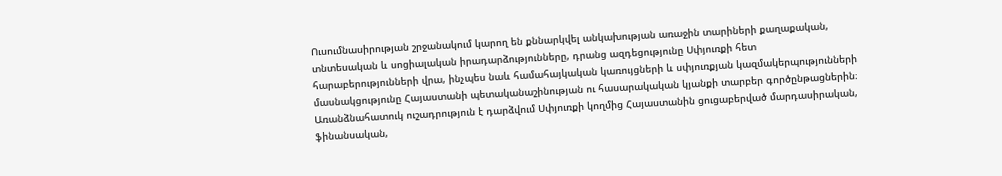Ուսումնասիրության շրջանակում կարող են քննարկվել անկախության առաջին տարիների քաղաքական, տնտեսական և սոցիալական իրադարձությունները, դրանց ազդեցությունը Սփյուռքի հետ հարաբերությունների վրա, ինչպես նաև համահայկական կառույցների և սփյուռքյան կազմակերպությունների մասնակցությունը Հայաստանի պետականաշինության ու հասարակական կյանքի տարբեր գործընթացներին։ Առանձնահատուկ ուշադրություն է դարձվում Սփյուռքի կողմից Հայաստանին ցուցաբերված մարդասիրական, ֆինանսական,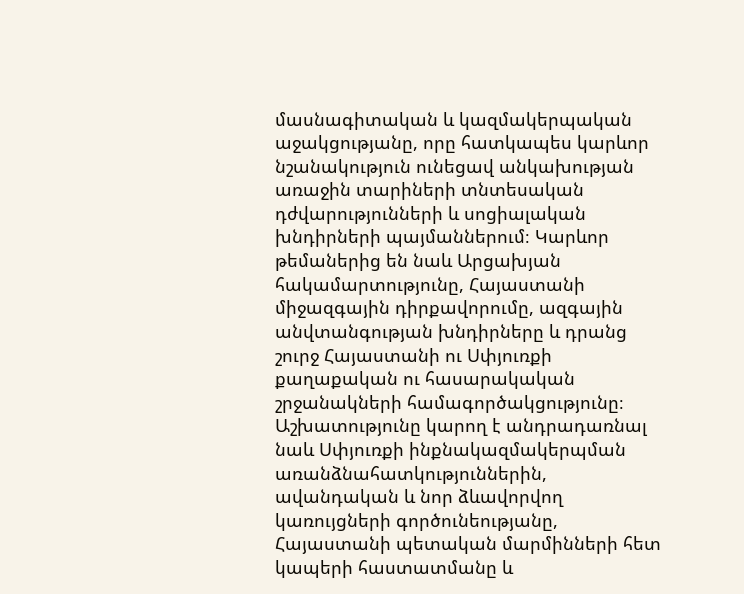մասնագիտական և կազմակերպական աջակցությանը, որը հատկապես կարևոր նշանակություն ունեցավ անկախության առաջին տարիների տնտեսական դժվարությունների և սոցիալական խնդիրների պայմաններում։ Կարևոր թեմաներից են նաև Արցախյան հակամարտությունը, Հայաստանի միջազգային դիրքավորումը, ազգային անվտանգության խնդիրները և դրանց շուրջ Հայաստանի ու Սփյուռքի քաղաքական ու հասարակական շրջանակների համագործակցությունը։ Աշխատությունը կարող է անդրադառնալ նաև Սփյուռքի ինքնակազմակերպման առանձնահատկություններին, ավանդական և նոր ձևավորվող կառույցների գործունեությանը, Հայաստանի պետական մարմինների հետ կապերի հաստատմանը և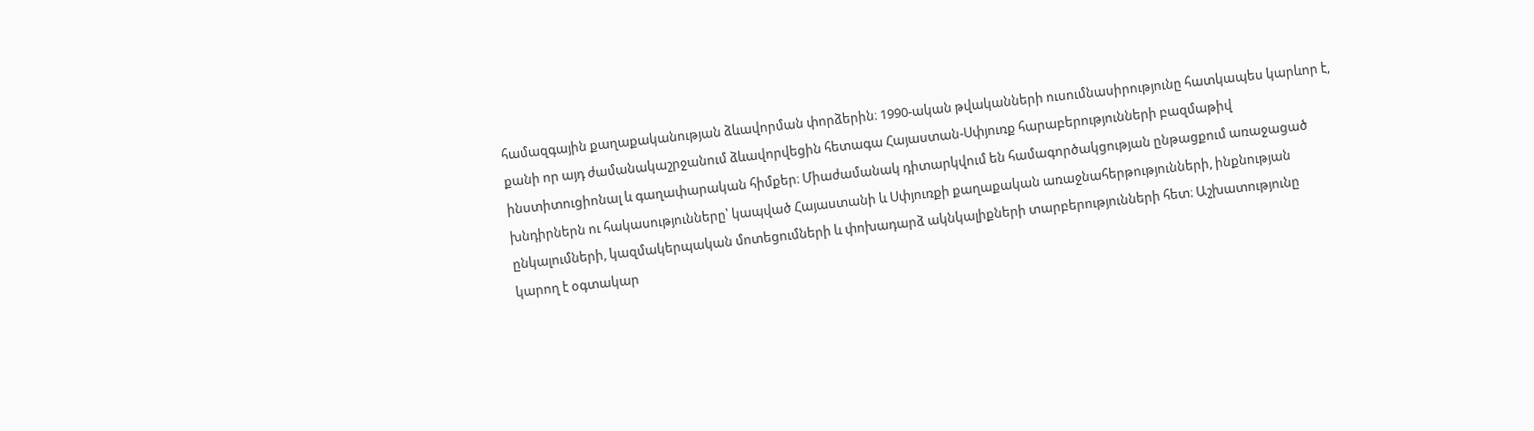համազգային քաղաքականության ձևավորման փորձերին։ 1990-ական թվականների ուսումնասիրությունը հատկապես կարևոր է, քանի որ այդ ժամանակաշրջանում ձևավորվեցին հետագա Հայաստան-Սփյուռք հարաբերությունների բազմաթիվ ինստիտուցիոնալ և գաղափարական հիմքեր։ Միաժամանակ դիտարկվում են համագործակցության ընթացքում առաջացած խնդիրներն ու հակասությունները՝ կապված Հայաստանի և Սփյուռքի քաղաքական առաջնահերթությունների, ինքնության ընկալումների, կազմակերպական մոտեցումների և փոխադարձ ակնկալիքների տարբերությունների հետ։ Աշխատությունը կարող է օգտակար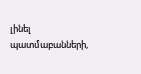լինել պատմաբանների,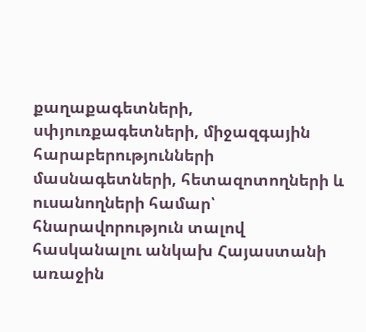քաղաքագետների, սփյուռքագետների, միջազգային հարաբերությունների մասնագետների, հետազոտողների և ուսանողների համար՝ հնարավորություն տալով հասկանալու անկախ Հայաստանի առաջին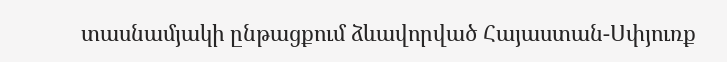տասնամյակի ընթացքում ձևավորված Հայաստան-Սփյուռք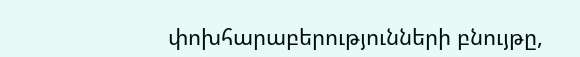փոխհարաբերությունների բնույթը,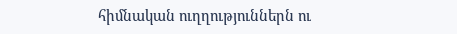հիմնական ուղղություններն ու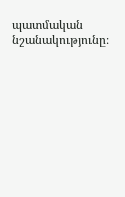պատմական նշանակությունը։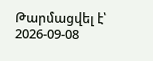Թարմացվել է՝ 2026-09-08